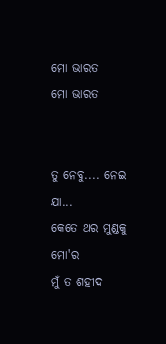ମୋ ଭାରତ
ମୋ ଭାରତ


ତୁ ନେବୁ.... ନେଇ ଯା...
କେତେ ଥର ମୁଣ୍ଡକୁ ମୋ'ର
ମୁଁ ତ ଶହୀଦ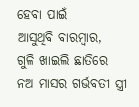ହେବା ପାଇଁ
ଆସୁଥିବି ବାରମ୍ବାର,
ଗୁଳି ଖାଇଲି ଛାତିରେ
ନଅ ମାସର ଗର୍ଭବତୀ ସ୍ତ୍ରୀ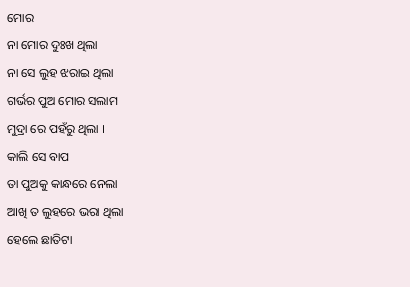ମୋର
ନା ମୋର ଦୁଃଖ ଥିଲା
ନା ସେ ଲୁହ ଝରାଇ ଥିଲା
ଗର୍ଭର ପୁଅ ମୋର ସଲାମ
ମୁଦ୍ରା ରେ ପହଁରୁ ଥିଲା ।
କାଲି ସେ ବାପ
ତା ପୁଅକୁ କାନ୍ଧରେ ନେଲା
ଆଖି ତ ଲୁହରେ ଭରା ଥିଲା
ହେଲେ ଛାତିଟା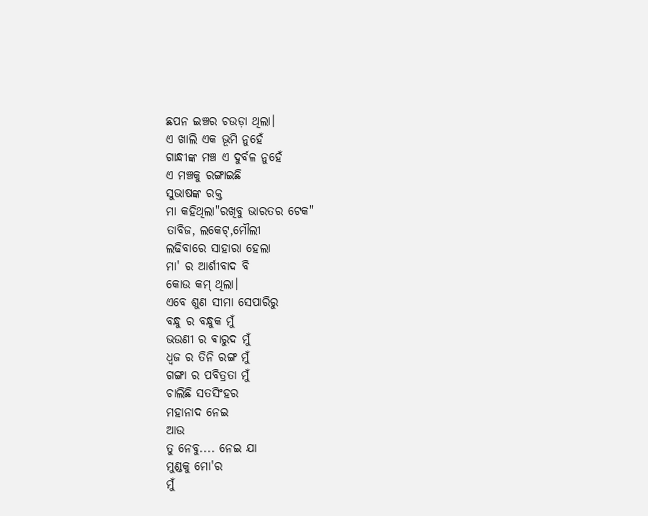ଛପନ ଇଞ୍ଚର ଚଉଡ଼ା ଥିଲା।
ଏ ଖାଲି ଏକ ଭୂମି ନୁହେଁ
ଗାନ୍ଧୀଙ୍କ ମଞ୍ଚ ଏ ଦୁର୍ବଳ ନୁହେଁ
ଏ ମଞ୍ଚକୁ ରଙ୍ଗାଇଛି
ସୁଭାଷଙ୍କ ରକ୍ତ
ମା କହିଥିଲା"ରଖିବୁ ଭାରତର ଟେକ"
ତାବିଜ, ଲକେଟ୍,ମୌଲୀ
ଲଢିବାରେ ସାହାରା ହେଲା
ମା' ର ଆର୍ଶୀବାଦ ବି
କୋଉ କମ୍ ଥିଲା।
ଏବେ ଶୁଣ ସୀମା ସେପାରିରୁ
ବନ୍ଧୁ ର ବନ୍ଧୁକ ମୁଁ
ଭଉଣୀ ର ଵାରୁଦ ମୁଁ
ଧ୍ୱଜ ର ତିନି ରଙ୍ଗ ମୁଁ
ଗଙ୍ଗା ର ପବିତ୍ରତା ମୁଁ
ଚାଲିଛି ସତସିଂହର
ମହାନାଦ ନେଇ
ଆଉ
ତୁ ନେବୁ.... ନେଇ ଯା
ମୁଣ୍ଡକୁ ମୋ'ର
ମୁଁ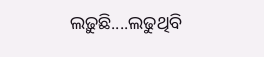ଲଢ଼ୁଛି....ଲଢୁଥିବି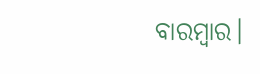ବାରମ୍ବାର।